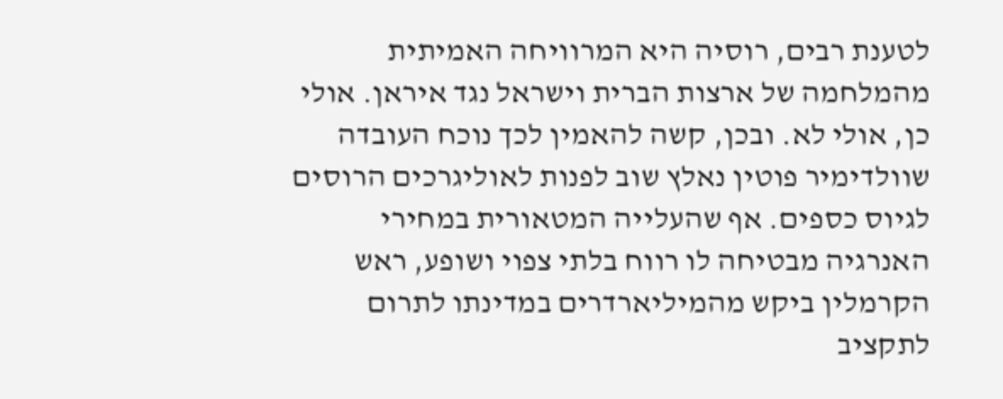לטענת רבים, רוסיה היא המרוויחה האמיתית מהמלחמה של ארצות הברית וישראל נגד איראן. אולי כן, אולי לא. ובכן, קשה להאמין לכך נוכח העובדה שוולדימיר פוטין נאלץ שוב לפנות לאוליגרכים הרוסים לגיוס כספים. אף שהעלייה המטאורית במחירי האנרגיה מבטיחה לו רווח בלתי צפוי ושופע, ראש הקרמלין ביקש מהמיליארדרים במדינתו לתרום לתקציב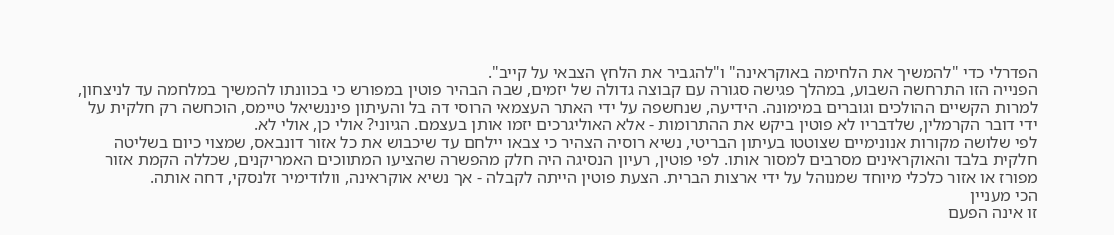הפדרלי כדי "להמשיך את הלחימה באוקראינה" ו"להגביר את הלחץ הצבאי על קייב".
הפנייה הזו התרחשה השבוע, במהלך פגישה סגורה עם קבוצה גדולה של יזמים, שבה הבהיר פוטין במפורש כי בכוונתו להמשיך במלחמה עד לניצחון, למרות הקשיים ההולכים וגוברים במימונה. הידיעה, שנחשפה על ידי האתר העצמאי הרוסי דה בל והעיתון פיננשיאל טיימס, הוכחשה רק חלקית על ידי דובר הקרמלין, שלדבריו לא פוטין ביקש את ההתרומות - אלא האוליגרכים יזמו אותן בעצמם. הגיוני? אולי כן, אולי לא.
לפי שלושה מקורות אנונימיים שצוטטו בעיתון הבריטי, נשיא רוסיה הצהיר כי צבאו יילחם עד שיכבוש את כל אזור דונבאס, שמצוי כיום בשליטה חלקית בלבד והאוקראינים מסרבים למסור אותו. לפי פוטין, רעיון הנסיגה היה חלק מהפשרה שהציעו המתווכים האמריקנים, שכללה הקמת אזור מפורז או אזור כלכלי מיוחד שמנוהל על ידי ארצות הברית. הצעת פוטין הייתה לקבלה - אך נשיא אוקראינה, וולודימיר זלנסקי, דחה אותה.
הכי מעניין
זו אינה הפעם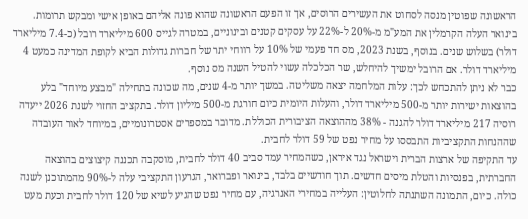הראשונה שפוטין מנסה לסחוט את העשירים הרוסים, אך זו הפעם הראשונה שהוא פונה אליהם באופן אישי ומבקש תרומות. בינואר העלה הקרמלין את המע"מ מ-20% ל-22% על עסקים קטנים ובינוניים, במטרה לגייס 600 מיליארד רובל (כ-7.4 מיליארד דולר) בשלוש שנים. בנוסף, בשנת 2023, מס חד פעמי של 10% על רווחי יתר של חברות גדולות הביא לקופת המדינה כמעט 4 מיליארד דולר. אם הרובל ימשיך להיחלש, שר הכלכלה עשוי להטיל השנה מס נוסף.
כבר לא ניתן להתכחש לכך: עלות המלחמה יצאה משליטה. במשך יותר מ-4 שנים, מה שכונה בתחילה "מבצע מיוחד" בלע בהוצאות ישירות יותר מ-500 מיליארד דולר, והעלות היומית כיום חורגת מ-500 מיליון דולר. בתקציב החזוי לשנת 2026 ייעדה רוסיה 217 מיליארד דולר להגנה - 38% מההוצאה הציבורית הכוללת. מדובר במספרים אסטרונומיים, במיוחד לאור העובדה שההנחות התקציביות התבססו על מחיר נפט של 59 דולר לחבית.
עד התקיפה של ארצות הברית וישראל נגד איראן, כשהמחיר עמד סביב 40 דולר לחבית, מוסקבה תכננה קיצוצים בהוצאה החברתית, בפנסיות והטלת מיסים חדשים. תוך חודשיים בלבד, בינואר ופברואר, הגרעון התקציבי עלה ל-90% מהמתוכנן לשנה כולה. כיום, התמונה השתנתה לחלוטין: העלייה במחירי האנרגיה, עם מחיר נפט שהגיע לשיא של 120 דולר לחבית וכעת מעט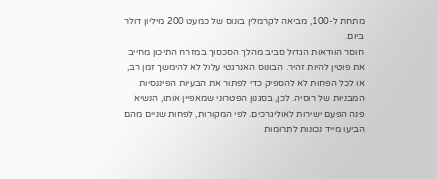מתחת ל-100, מביאה לקרמלין בונוס של כמעט 200 מיליון דולר ביום.
חוסר הוודאות הגדול סביב מהלך הסכסוך במזרח התיכון מחייב את פוטין להיות זהיר. הבונוס האנרגטי עלול לא להימשך זמן רב, או לכל הפחות לא להספיק כדי לפתור את הבעיות הפיננסיות המבניות של רוסיה. לכן, בסגנון הפטרוני שמאפיין אותו, הנשיא פנה הפעם ישירות לאוליגרכים. לפי המקורות, לפחות שניים מהם הביעו מייד נכונות לתרומות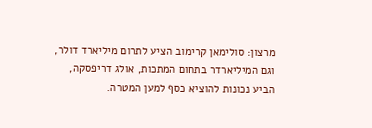מרצון: סולימאן קרימוב הציע לתרום מיליארד דולר, וגם המיליארדר בתחום המתכות, אולג דריפסקה, הביע נכונות להוציא כסף למען המטרה.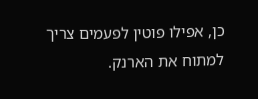כן, אפילו פוטין לפעמים צריך למתוח את הארנק.